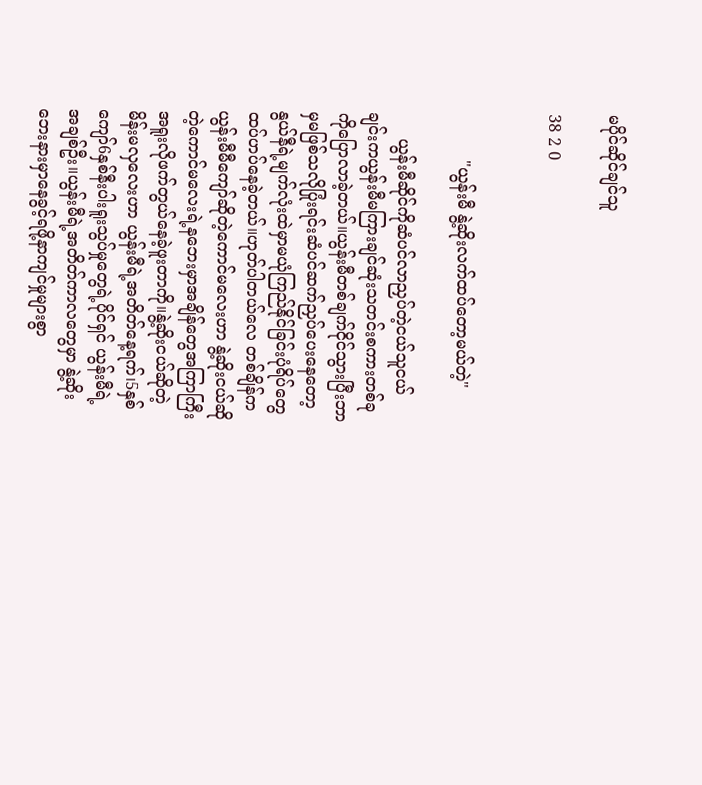မပိုင်ဆိုင်ချင်သူ

38 2 0


         "ယွန်းမီ နွဲ့ဆိုးလက်ထပ်တော့မယ်တဲ့"

     ယွန်းမီဆိုင်ကိုဆံပင်လာညှပ်တဲ့ငယ်သူငယ်ချင်းကယွန်းမီမကြားချင်ဆုံးသတင်းစကားတစ်ခုကိုပြောလာခဲ့တယ်။ယွန်းမီတစ်ချက်ငိုင်သွားပြီးဘာမှမဖြစ်သလိုပြုံးရင်းဆံပင်ဆက်ညှပ်ပေးနေတော့နွယ်နီရဲ့မျက်လုံးထဲမှာမယုံကြည်နိုင်ခြင်းပုံရိပ်တွေထပ်ဟပ်နေခဲ့တယ်။ဟုတ်ပါတယ်လေ တစ်ချိန်ကယွန်းမီမီကျော်ဆိုတဲ့ကောင်မလေးဟာ နွဲ့ဆိုးငယ်ဆိုတဲ့ကောင်မလေးရဲ့နဘေးမှာအချိန်တွေအကြာကြီးအရူးလိုဖက်တွယ်နေခဲ့ဖူးတာကို။နွဲ့ဆိုးငယ်ဆိုတဲ့မိန်းမလှလေးဟာ ယွန်းမီရဲ့အတိတ်နေ့ရက်၊5နှစ်ကျော်6နှစ်နီးပါးရူးသွပ်မှုတွေရဲ့ပိုင်ရှင် ယွန်းမီရဲ့အချစ်ဦး။ယွန်းမီရဲ့အတိတ်ကာလတွေမှာ နွဲ့ဆိုးဘေးနားမှာနေခွင့်ရဖို့နာကျင်မှုများစွာ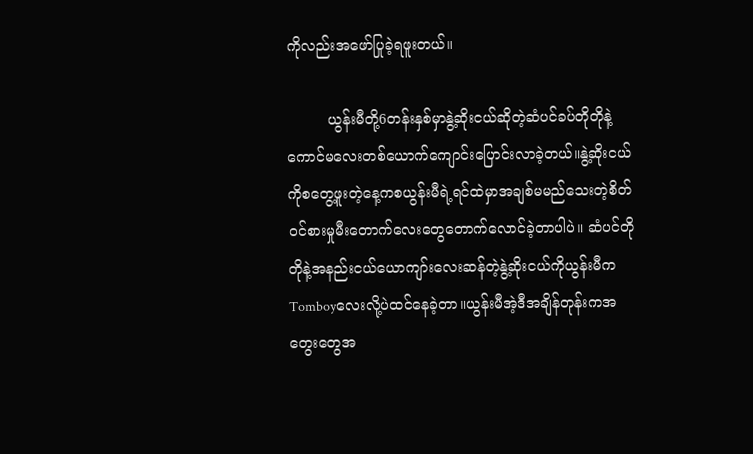ကိုလည်းအဖော်ပြုခဲ့ရဖူးတယ်။

         ယွန်းမီတို့6တန်းနှစ်မှာနွဲ့ဆိုးငယ်ဆိုတဲ့ဆံပင်ခပ်တိုတိုနဲ့ကောင်မလေးတစ်ယောက်ကျောင်းပြောင်းလာခဲ့တယ်။နွဲ့ဆိုးငယ်ကိုစတွေ့ဖူးတဲ့နေ့ကစယွန်းမီရဲ့ရင်ထဲမှာအချစ်မမည်သေးတဲ့စိတ်ဝင်စားမှုမီးတောက်လေးတွေတောက်လောင်ခဲ့တာပါပဲ။ ဆံပင်တိုတိုနဲ့အနည်းငယ်ယောကျာ်းလေးဆန်တဲ့နွဲ့ဆိုးငယ်ကိုယွန်းမီကTomboyလေးလို့ပဲထင်နေခဲ့တာ။ယွန်းမီအဲ့ဒီအချိန်တုန်းကအတွေးတွေအ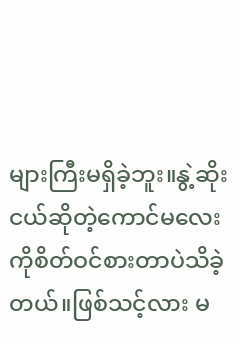များကြီးမရှိခဲ့ဘူး။နွဲ့ဆိုးငယ်ဆိုတဲ့ကောင်မလေးကိုစိတ်ဝင်စားတာပဲသိခဲ့တယ်။ဖြစ်သင့်လား မ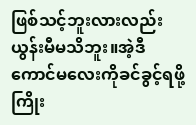ဖြစ်သင့်ဘူးလားလည်းယွန်းမီမသိဘူး။အဲ့ဒီကောင်မလေးကိုခင်ခွင့်ရဖို့ကြိုး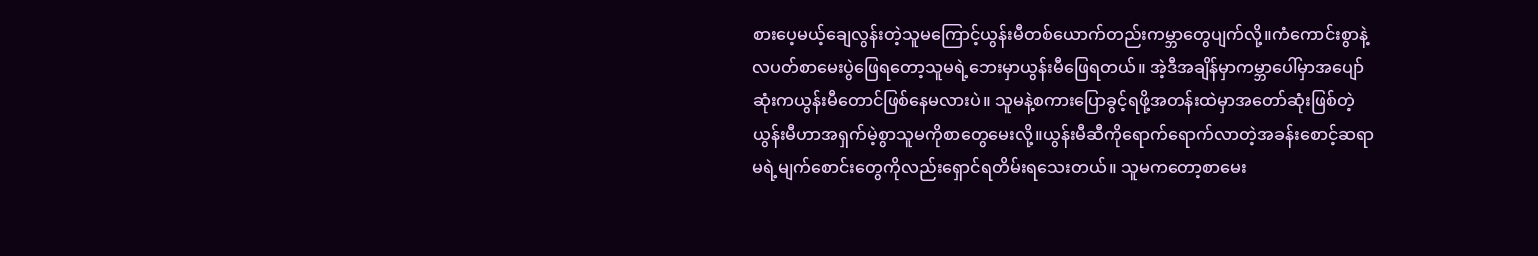စားပေ့မယ့်ချေလွန်းတဲ့သူမကြောင့်ယွန်းမီတစ်ယောက်တည်းကမ္ဘာတွေပျက်လို့။ကံကောင်းစွာနဲ့လပတ်စာမေးပွဲဖြေရတော့သူမရဲ့ဘေးမှာယွန်းမီဖြေရတယ်။ အဲ့ဒီအချိန်မှာကမ္ဘာပေါ်မှာအပျော်ဆုံးကယွန်းမီတောင်ဖြစ်နေမလားပဲ။ သူမနဲ့စကားပြောခွင့်ရဖို့အတန်းထဲမှာအတော်ဆုံးဖြစ်တဲ့ယွန်းမီဟာအရှက်မဲ့စွာသူမကိုစာတွေမေးလို့။ယွန်းမီဆီကိုရောက်ရောက်လာတဲ့အခန်းစောင့်ဆရာမရဲ့မျက်စောင်းတွေကိုလည်းရှောင်ရတိမ်းရသေးတယ်။ သူမကတော့စာမေး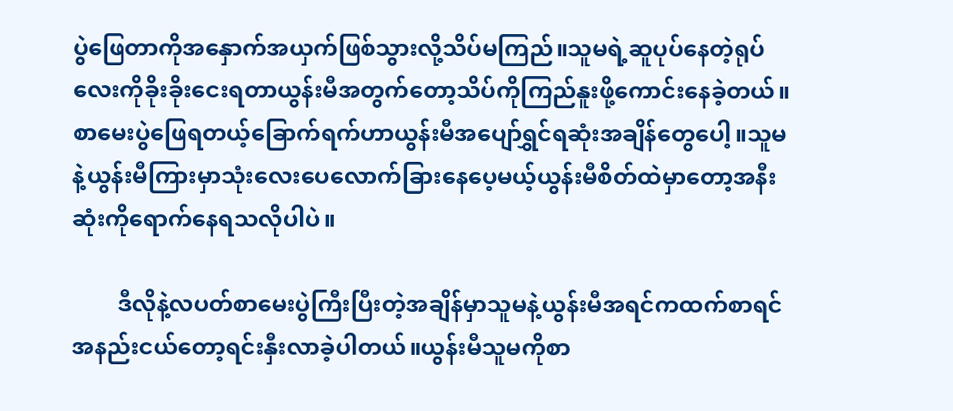ပွဲဖြေတာကိုအနှောက်အယှက်ဖြစ်သွားလို့သိပ်မကြည်။သူမရဲ့ဆူပုပ်နေတဲ့ရုပ်လေးကိုခိုးခိုးငေးရတာယွန်းမီအတွက်တော့သိပ်ကိုကြည်နူးဖို့ကောင်းနေခဲ့တယ်။ စာမေးပွဲဖြေရတယ့်ခြောက်ရက်ဟာယွန်းမီအပျော်ရွှင်ရဆုံးအချိန်တွေပေါ့။သူမနဲ့ယွန်းမီကြားမှာသုံးလေးပေလောက်ခြားနေပေ့မယ့်ယွန်းမီစိတ်ထဲမှာတော့အနီးဆုံးကိုရောက်နေရသလိုပါပဲ။

        ဒီလိုနဲ့လပတ်စာမေးပွဲကြီးပြီးတဲ့အချိန်မှာသူမနဲ့ယွန်းမီအရင်ကထက်စာရင်အနည်းငယ်တော့ရင်းနှီးလာခဲ့ပါတယ်။ယွန်းမီသူမကိုစာ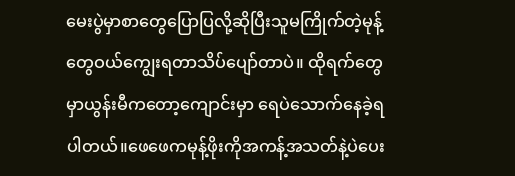မေးပွဲမှာစာတွေပြောပြလို့ဆိုပြီးသူမကြိုက်တဲ့မုန့်တွေဝယ်ကျွေးရတာသိပ်ပျော်တာပဲ။ ထိုရက်တွေမှာယွန်းမီကတော့ကျောင်းမှာ ရေပဲသောက်နေခဲ့ရပါတယ်။ဖေဖေကမုန့်ဖိုးကိုအကန့်အသတ်နဲ့ပဲပေး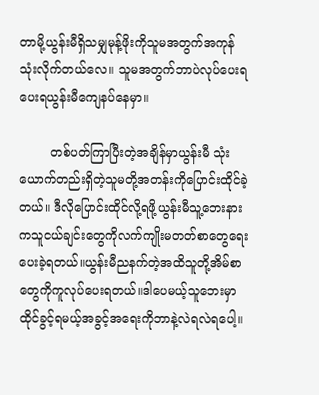တာမို့ယွန်းမီရှိသမျှမုန့်ဖိုးကိုသူမအတွက်အကုန်သုံးလိုက်တယ်လေ။ သူမအတွက်ဘာပဲလုပ်ပေးရပေးရယွန်းမီကျေနပ်နေမှာ။

        တစ်ပတ်ကြာပြီးတဲ့အချိန်မှာယွန်းမီ သုံးယောက်တည်းရှိတဲ့သူမတို့အတန်းကိုပြောင်းထိုင်ခဲ့တယ်။ ဒီလိုပြောင်းထိုင်လို့ရဖို့ယွန်းမီသူ့ဘေးနားကသူငယ်ချင်းတွေကိုလက်ကျိုးမတတ်စာတွေရေးပေးခဲ့ရတယ်။ယွန်းမီညနက်တဲ့အထိသူတို့အိမ်စာတွေကိုကူလုပ်ပေးရတယ်။ဒါပေမယ့်သူဘေးမှာထိုင်ခွင့်ရမယ့်အခွင့်အရေးကိုဘာနဲ့လဲရလဲရပေါ့။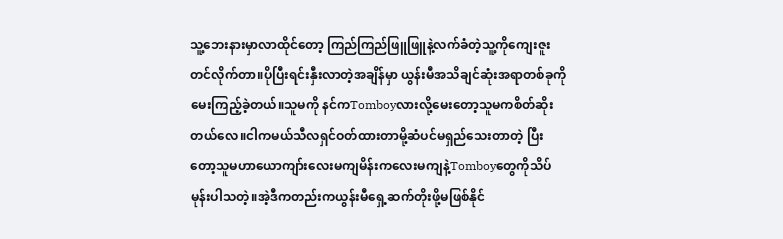သူ့ဘေးနားမှာလာထိုင်တော့ ကြည်ကြည်ဖြူဖြူနဲ့လက်ခံတဲ့သူ့ကိုကျေးဇူးတင်လိုက်တာ။ပိုပြီးရင်းနှီးလာတဲ့အချိန်မှာ ယွန်းမီအသိချင်ဆုံးအရာတစ်ခုကိုမေးကြည့်ခဲ့တယ်။သူမကို နင်ကTomboyလားလို့မေးတော့သူမကစိတ်ဆိုးတယ်လေ။ငါကမယ်သီလရှင်ဝတ်ထားတာမို့ဆံပင်မရှည်သေးတာတဲ့ ပြီးတော့သူမဟာယောကျာ်းလေးမကျမိန်းကလေးမကျနဲ့Tomboyတွေကိုသိပ်မုန်းပါသတဲ့။အဲ့ဒီကတည်းကယွန်းမီရှေ့ဆက်တိုးဖို့မဖြစ်နိုင်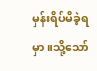မှန်းရိပ်မိခဲ့ရမှာ။သို့သော်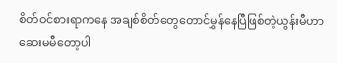စိတ်ဝင်စားရာကနေ အချစ်စိတ်တွေတောင်မွှန်နေပြီဖြစ်တဲ့ယွန်းမီဟာဆေးမမီတော့ပါ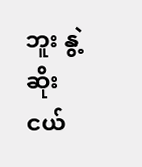ဘူး နွဲ့ဆိုးငယ်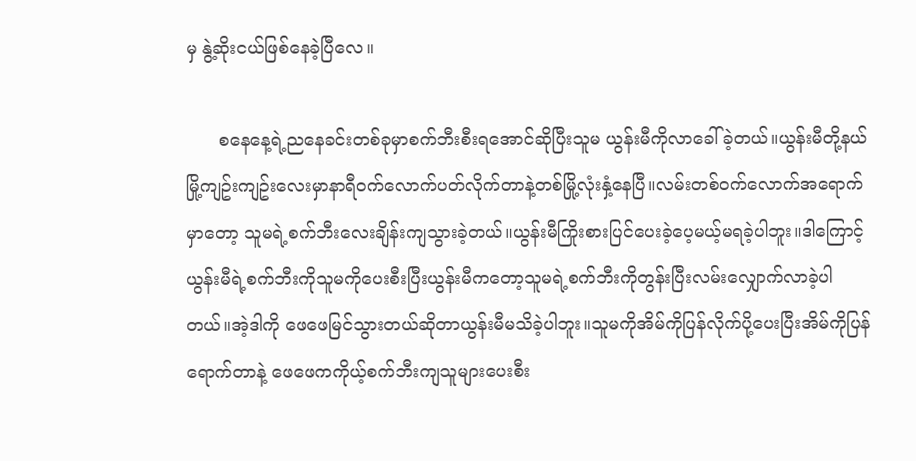မှ နွဲ့ဆိုးငယ်ဖြစ်နေခဲ့ပြီလေ။

      စနေနေ့ရဲ့ညနေခင်းတစ်ခုမှာစက်ဘီးစီးရအောင်ဆိုပြီးသူမ ယွန်းမီကိုလာခေါ်ခဲ့တယ်။ယွန်းမီတို့နယ်မြို့ကျဥ်းကျဥ်းလေးမှာနာရီဝက်လောက်ပတ်လိုက်တာနဲ့တစ်မြို့လုံးနှံ့နေပြီ။လမ်းတစ်ဝက်လောက်အရောက်မှာတော့ သူမရဲ့စက်ဘီးလေးချိန်းကျသွားခဲ့တယ်။ယွန်းမီကြိုးစားပြင်ပေးခဲ့ပေ့မယ့်မရခဲ့ပါဘူး။ဒါကြောင့်ယွန်းမီရဲ့စက်ဘီးကိုသူမကိုပေးစီးပြီးယွန်းမီကတော့သူမရဲ့စက်ဘီးကိုတွန်းပြီးလမ်းလျှောက်လာခဲ့ပါတယ်။အဲ့ဒါကို ဖေဖေမြင်သွားတယ်ဆိုတာယွန်းမီမသိခဲ့ပါဘူး။သူမကိုအိမ်ကိုပြန်လိုက်ပို့ပေးပြီးအိမ်ကိုပြန်ရောက်တာနဲ့ ဖေဖေကကိုယ့်စက်ဘီးကျသူများပေးစီး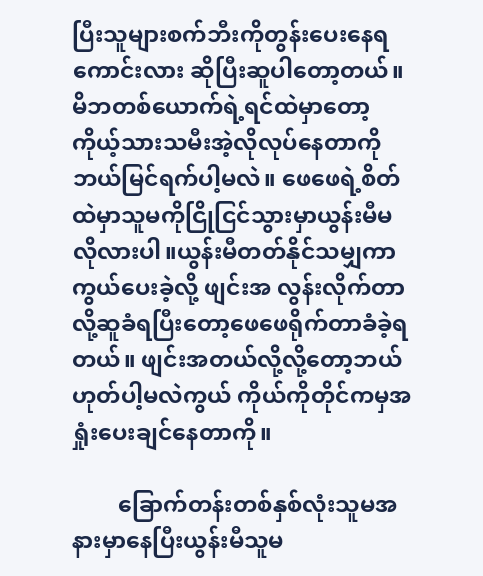ပြီးသူများစက်ဘီးကိုတွန်းပေးနေရကောင်းလား ဆိုပြီးဆူပါတော့တယ်။မိဘတစ်ယောက်ရဲ့ရင်ထဲမှာတော့ကိုယ့်သားသမီးအဲ့လိုလုပ်နေတာကိုဘယ်မြင်ရက်ပါ့မလဲ။ ဖေဖေရဲ့စိတ်ထဲမှာသူမကိုငြိုငြင်သွားမှာယွန်းမီမလိုလားပါ။ယွန်းမီတတ်နိုင်သမျှကာကွယ်ပေးခဲ့လို့ ဖျင်းအ လွန်းလိုက်တာလို့ဆူခံရပြီးတော့ဖေဖေရိုက်တာခံခဲ့ရတယ်။ ဖျင်းအတယ်လို့လို့တော့ဘယ်ဟုတ်ပါ့မလဲကွယ် ကိုယ်ကိုတိုင်ကမှအရှုံးပေးချင်နေတာကို။

        ခြောက်တန်းတစ်နှစ်လုံးသူမအနားမှာနေပြီးယွန်းမီသူမ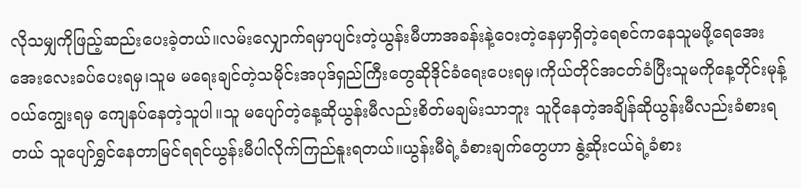လိုသမျှကိုဖြည့်ဆည်းပေးခဲ့တယ်။လမ်းလျှောက်ရမှာပျင်းတဲ့ယွန်းမီဟာအခန်းနဲ့ဝေးတဲ့နေမှာရှိတဲ့ရေစင်ကနေသူမဖို့ရေအေးအေးလေးခပ်ပေးရမှ၊သူမ မရေးချင်တဲ့သမိုင်းအပုဒ်ရှည်ကြီးတွေဆိုဒိုင်ခံရေးပေးရမှ၊ကိုယ်တိုင်အငတ်ခံပြီးသူမကိုနေ့တိုင်းမုန့်ဝယ်ကျွေးရမှ ကျေနပ်နေတဲ့သူပါ။သူ မပျော်တဲ့နေ့ဆိုယွန်းမီလည်းစိတ်မချမ်းသာဘူး သူငိုနေတဲ့အချိန်ဆိုယွန်းမီလည်းခံစားရတယ် သူပျော်ရွှင်နေတာမြင်ရရင်ယွန်းမီပါလိုက်ကြည်နူးရတယ်။ယွန်းမီရဲ့ခံစားချက်တွေဟာ နွဲ့ဆိုးငယ်ရဲ့ခံစား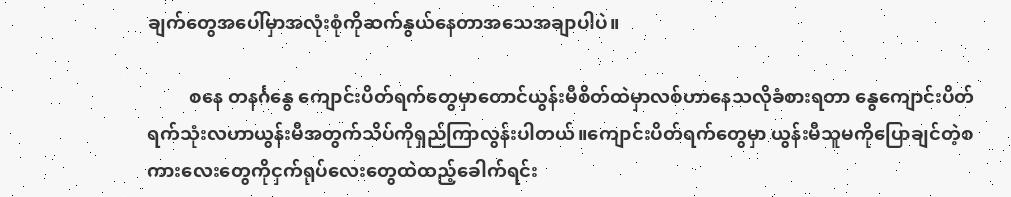ချက်တွေအပေါ်မှာအလုံးစုံကိုဆက်နွယ်နေတာအသေအချာပါပဲ။

         စနေ တနင်္ဂနွေ ကျောင်းပိတ်ရက်တွေမှာတောင်ယွန်းမီစိတ်ထဲမှာလစ်ဟာနေသလိုခံစားရတာ နွေကျောင်းပိတ်ရက်သုံးလဟာယွန်းမီအတွက်သိပ်ကိုရှည်ကြာလွန်းပါတယ်။ကျောင်းပိတ်ရက်တွေမှာ ယွန်းမီသူမကိုပြောချင်တဲ့စကားလေးတွေကိုငှက်ရုပ်လေးတွေထဲထည့်ခေါက်ရင်း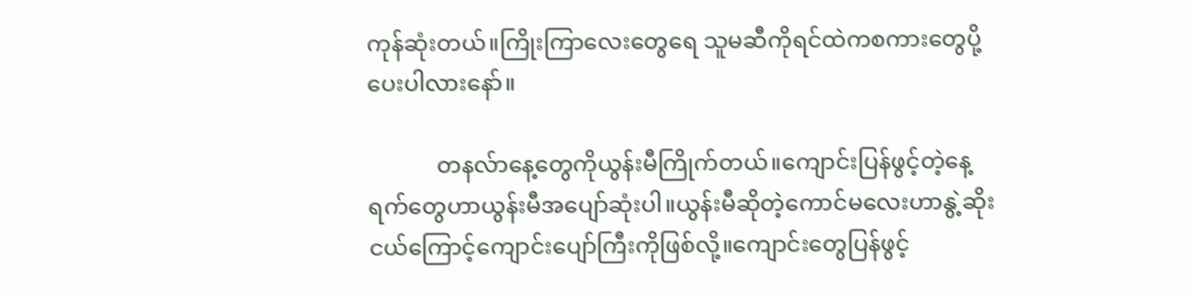ကုန်ဆုံးတယ်။ကြိုးကြာလေးတွေရေ သူမဆီကိုရင်ထဲကစကားတွေပို့ပေးပါလားနော်။

            တနလ်ာနေ့တွေကိုယွန်းမီကြိုက်တယ်။ကျောင်းပြန်ဖွင့်တဲ့နေ့ရက်တွေဟာယွန်းမီအပျော်ဆုံးပါ။ယွန်းမီဆိုတဲ့ကောင်မလေးဟာနွဲ့ဆိုးငယ်ကြောင့်ကျောင်းပျော်ကြီးကိုဖြစ်လို့။ကျောင်းတွေပြန်ဖွင့်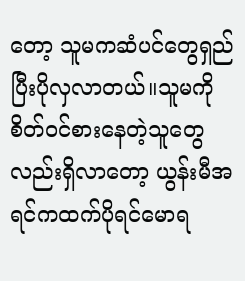တော့ သူမကဆံပင်တွေရှည်ပြီးပိုလှလာတယ်။သူမကို စိတ်ဝင်စားနေတဲ့သူတွေလည်းရှိလာတော့ ယွန်းမီအရင်ကထက်ပိုရင်မောရ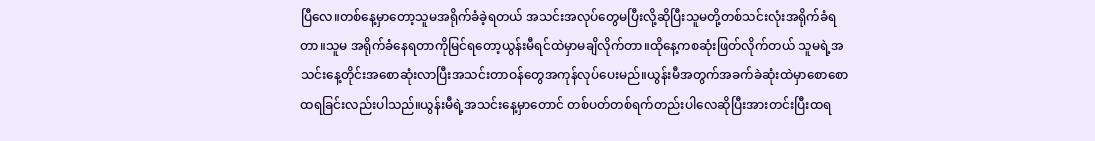ပြီလေ။တစ်နေ့မှာတော့သူမအရိုက်ခံခဲ့ရတယ် အသင်းအလုပ်တွေမပြီးလို့ဆိုပြီးသူမတို့တစ်သင်းလုံးအရိုက်ခံရတာ။သူမ အရိုက်ခံနေရတာကိုမြင်ရတော့ယွန်းမီရင်ထဲမှာမချိလိုက်တာ။ထိုနေ့ကစဆုံးဖြတ်လိုက်တယ် သူမရဲ့အသင်းနေ့တိုင်းအစောဆုံးလာပြီးအသင်းတာဝန်တွေအကုန်လုပ်ပေးမည်။ယွန်းမီအတွက်အခက်ခဲဆုံးထဲမှာစောစောထရခြင်းလည်းပါသည်။ယွန်းမီရဲ့အသင်းနေ့မှာတောင် တစ်ပတ်တစ်ရက်တည်းပါလေဆိုပြီးအားတင်းပြီးထရ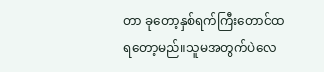တာ ခုတော့နှစ်ရက်ကြီးတောင်ထရတော့မည်။သူမအတွက်ပဲလေ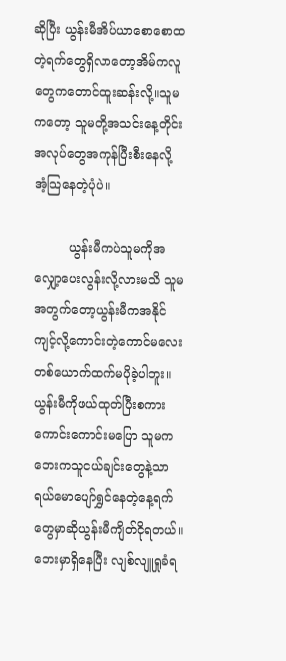ဆိုပြီး ယွန်းမီအိပ်ယာစောစောထတဲ့ရက်တွေရှိလာတော့အိမ်ကလူတွေကတောင်ထူးဆန်းလို့။သူမကတော့ သူမတို့အသင်းနေ့တိုင်းအလုပ်တွေအကုန်ပြီးစီးနေလို့ အံ့သြနေတဲ့ပုံပဲ။

         ယွန်းမီကပဲသူမကိုအလျှော့ပေးလွန်းလို့လားမသိ သူမအတွက်တော့ယွန်းမီကအနိုင်ကျင့်လို့ကောင်းတဲ့ကောင်မလေးတစ်ယောက်ထက်မပိုခဲ့ပါဘူး။ ယွန်းမီကိုဖယ်ထုတ်ပြီးစကားကောင်းကောင်းမပြော သူမကဘေးကသူငယ်ချင်းတွေနဲ့သာရယ်မောပျော်ရွှင်နေတဲ့နေ့ရက်တွေမှာဆိုယွန်းမီကျိတ်ငိုရတယ်။ဘေးမှာရှိနေပြီး လျစ်လျူရှုခံရ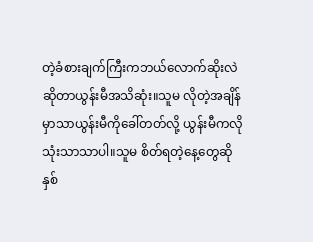တဲ့ခံစားချက်ကြီးကဘယ်လောက်ဆိုးလဲဆိုတာယွန်းမီအသိဆုံး။သူမ လိုတဲ့အချိန်မှာသာယွန်းမီကိုခေါ်တတ်လို့ ယွန်းမီကလိုသုံးသာသာပါ။သူမ စိတ်ရတဲ့နေ့တွေဆိုနှစ်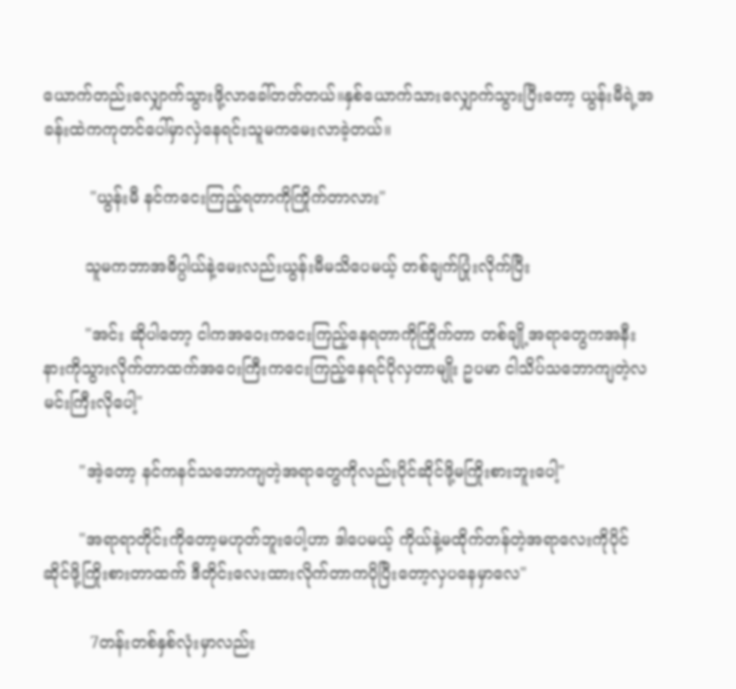ယောက်တည်းလျှောက်သွားဖို့လာခေါ်တတ်တယ်။နှစ်ယောက်သားလျှောက်သွားပြီးတော့ ယွန်းမီရဲ့အခန်းထဲကကုတင်ပေါ်မှာလှဲနေရင်းသူမကမေးလာခဲ့တယ်။

         "ယွန်းမီ နင်ကငေးကြည့်ရတာကိုကြိုက်တာလား"

        သူမကဘာအဓိပ္ပါယ်နဲ့မေးလည်းယွန်းမီမသိပေမယ့် တစ်ချက်ပြုံးလိုက်ပြီး

        "အင်း ဆိုပါတော့ ငါကအဝေးကငေးကြည့်နေရတာကိုကြိုက်တာ တစ်ချို့အရာတွေကအနီးနားကိုသွားလိုက်တာထက်အဝေးကြီးကငေးကြည့်နေရင်ပိုလှတာမျိုး ဥပမာ ငါသိပ်သဘောကျတဲ့လမင်းကြီးလိုပေါ့"

       "အဲ့တော့ နင်ကနင်သဘောကျတဲ့အရာတွေကိုလည်းပိုင်ဆိုင်ဖို့မကြိုးစားဘူးပေါ့"

       "အရာရာတိုင်းကိုတော့မဟုတ်ဘူးပေါ့ဟာ ဒါပေမယ့် ကိုယ်နဲ့မထိုက်တန်တဲ့အရာလေးကိုပိုင်ဆိုင်ဖို့ကြိုးစားတာထက် ဒီတိုင်းလေးထားလိုက်တာကပိုပြီးတော့လှပနေမှာလေ"

         7တန်းတစ်နှစ်လုံးမှာလည်း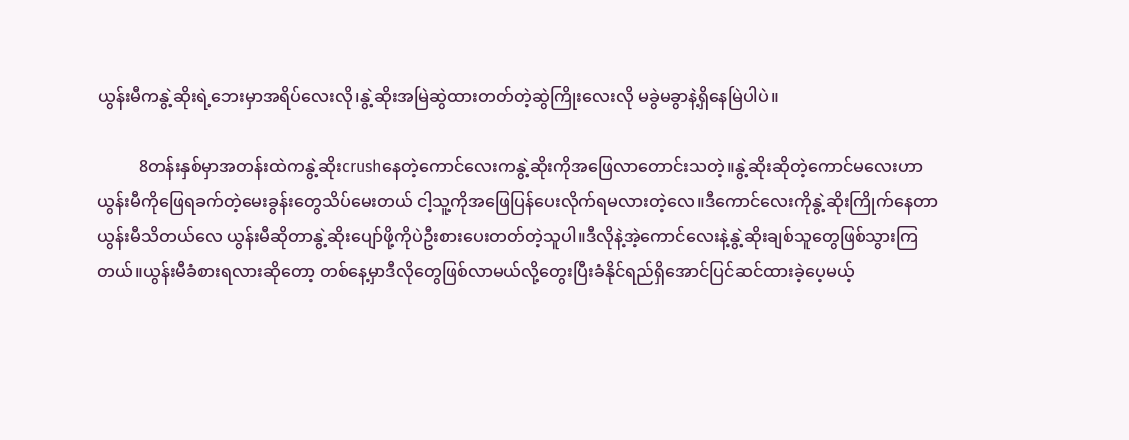ယွန်းမီကနွဲ့ဆိုးရဲ့ဘေးမှာအရိပ်လေးလို၊နွဲ့ဆိုးအမြဲဆွဲထားတတ်တဲ့ဆွဲကြိုးလေးလို မခွဲမခွာနဲ့ရှိနေမြဲပါပဲ။

          8တန်းနှစ်မှာအတန်းထဲကနွဲ့ဆိုးcrushနေတဲ့ကောင်လေးကနွဲ့ဆိုးကိုအဖြေလာတောင်းသတဲ့။နွဲ့ဆိုးဆိုတဲ့ကောင်မလေးဟာ ယွန်းမီကိုဖြေရခက်တဲ့မေးခွန်းတွေသိပ်မေးတယ် ငါ့သူ့ကိုအဖြေပြန်ပေးလိုက်ရမလားတဲ့လေ။ဒီကောင်လေးကိုနွဲ့ဆိုးကြိုက်နေတာယွန်းမီသိတယ်လေ ယွန်းမီဆိုတာနွဲ့ဆိုးပျော်ဖို့ကိုပဲဦးစားပေးတတ်တဲ့သူပါ။ဒီလိုနဲ့အဲ့ကောင်လေးနဲ့နွဲ့ဆိုးချစ်သူတွေဖြစ်သွားကြတယ်။ယွန်းမီခံစားရလားဆိုတော့ တစ်နေ့မှာဒီလိုတွေဖြစ်လာမယ်လို့တွေးပြီးခံနိုင်ရည်ရှိအောင်ပြင်ဆင်ထားခဲ့ပေ့မယ့်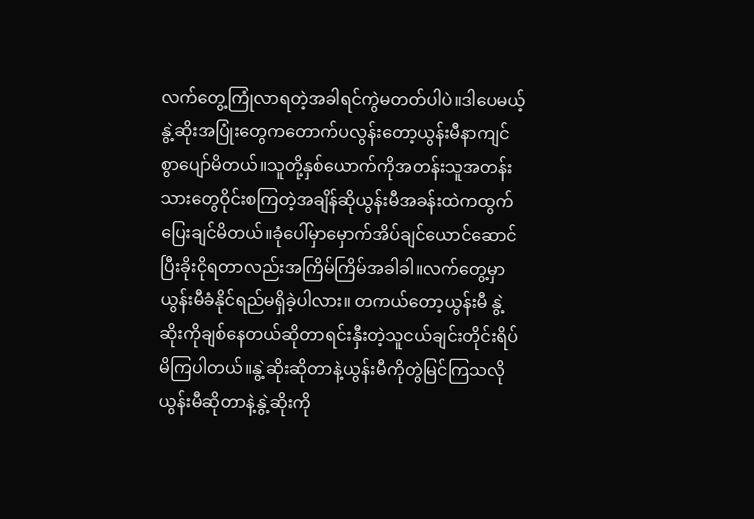လက်တွေ့ကြုံလာရတဲ့အခါရင်ကွဲမတတ်ပါပဲ။ဒါပေမယ့် နွဲ့ဆိုးအပြုံးတွေကတောက်ပလွန်းတော့ယွန်းမီနာကျင်စွာပျော်မိတယ်။သူတို့နှစ်ယောက်ကိုအတန်းသူအတန်းသားတွေဝိုင်းစကြတဲ့အချိန်ဆိုယွန်းမီအခန်းထဲကထွက်ပြေးချင်မိတယ်။ခုံပေါ်မှာမှောက်အိပ်ချင်ယောင်ဆောင်ပြီးခိုးငိုရတာလည်းအကြိမ်ကြိမ်အခါခါ။လက်တွေ့မှာယွန်းမီခံနိုင်ရည်မရှိခဲ့ပါလား။ တကယ်တော့ယွန်းမီ နွဲ့ဆိုးကိုချစ်နေတယ်ဆိုတာရင်းနှီးတဲ့သူငယ်ချင်းတိုင်းရိပ်မိကြပါတယ်။နွဲ့ဆိုးဆိုတာနဲ့ယွန်းမီကိုတွဲမြင်ကြသလို ယွန်းမီဆိုတာနဲ့နွဲ့ဆိုးကို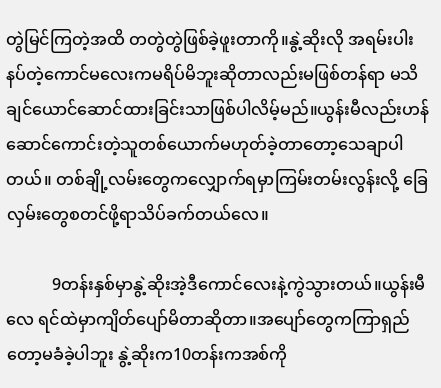တွဲမြင်ကြတဲ့အထိ တတွဲတွဲဖြစ်ခဲ့ဖူးတာကို။နွဲ့ဆိုးလို အရမ်းပါးနပ်တဲ့ကောင်မလေးကမရိပ်မိဘူးဆိုတာလည်းမဖြစ်တန်ရာ မသိချင်ယောင်ဆောင်ထားခြင်းသာဖြစ်ပါလိမ့်မည်။ယွန်းမီလည်းဟန်ဆောင်ကောင်းတဲ့သူတစ်ယောက်မဟုတ်ခဲ့တာတော့သေချာပါတယ်။ တစ်ချို့လမ်းတွေကလျှောက်ရမှာကြမ်းတမ်းလွန်းလို့ ခြေလှမ်းတွေစတင်ဖို့ရာသိပ်ခက်တယ်လေ။

           9တန်းနှစ်မှာနွဲ့ဆိုးအဲ့ဒီကောင်လေးနဲ့ကွဲသွားတယ်။ယွန်းမီလေ ရင်ထဲမှာကျိတ်ပျော်မိတာဆိုတာ။အပျော်တွေကကြာရှည်တော့မခံခဲ့ပါဘူး နွဲ့ဆိုးက10တန်းကအစ်ကို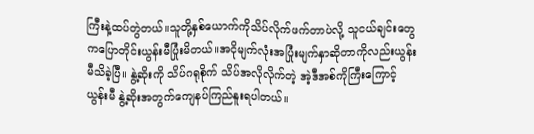ကြီးနဲ့ထပ်တွဲတယ်။သူတို့နှစ်ယောက်ကိုသိပ်လိုက်ဖက်တာပဲလို့ သူငယ်ချင်းတွေကပြောတိုင်းယွန်းမီပြုံးမိတယ်။အငိုမျက်လုံးအပြုံးမျက်နှာဆိုတာကိုလည်းယွန်းမီသိခဲ့ပြီ။ နွဲ့ဆိုးကို သိပ်ဂရုစိုက် သိပ်အလိုလိုက်တဲ့ အဲ့ဒီအစ်ကိုကြီးကြောင့် ယွန်းမီ နွဲ့ဆိုးအတွက်ကျေနပ်ကြည်နူးရပါတယ်။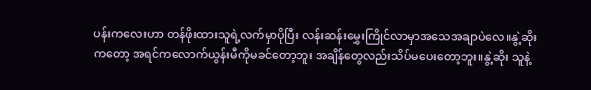ပန်းကလေးဟာ တန်ဖိုးထားသူရဲ့လက်မှာပိုပြီး လန်းဆန်းမွှေးကြိုင်လာမှာအသေအချာပဲလေ။နွဲ့ဆိုးကတော့ အရင်ကလောက်ယွန်းမီကိုမခင်တော့ဘူး အချိန်တွေလည်းသိပ်မပေးတော့ဘူး။နွဲ့ဆိုး သူနဲ့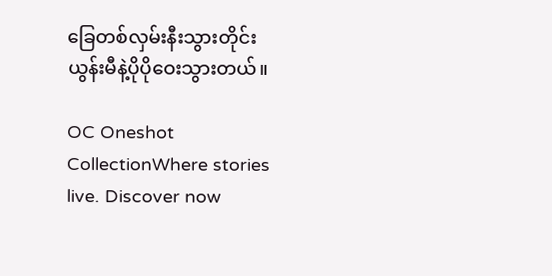ခြေတစ်လှမ်းနီးသွားတိုင်း ယွန်းမီနဲ့ပိုပိုဝေးသွားတယ်။

OC Oneshot CollectionWhere stories live. Discover now